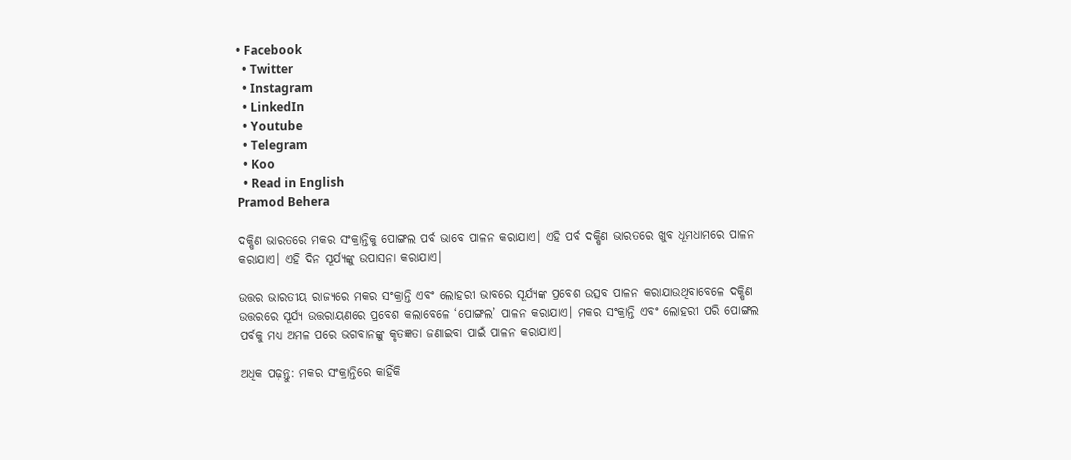• Facebook
  • Twitter
  • Instagram
  • LinkedIn
  • Youtube
  • Telegram
  • Koo
  • Read in English
Pramod Behera

ଦକ୍ଷିଣ ଭାରତରେ ମକର ସଂକ୍ରାନ୍ତିକୁ ପୋଙ୍ଗଲ ପର୍ବ ଭାବେ ପାଳନ କରାଯାଏ। ଏହି ପର୍ବ ଦକ୍ଷିଣ ଭାରତରେ ଖୁବ ଧୂମଧାମରେ ପାଳନ କରାଯାଏ। ଏହି ଦିନ ସୂର୍ଯ୍ୟଙ୍କୁ ଉପାସନା କରାଯାଏ।

ଉତ୍ତର ଭାରତୀୟ ରାଜ୍ୟରେ ମକର ସଂକ୍ରାନ୍ତି ଏବଂ ଲୋହରୀ ଭାବରେ ସୂର୍ଯ୍ୟଙ୍କ ପ୍ରବେଶ ଉତ୍ସବ ପାଳନ କରାଯାଉଥିବାବେଳେ ଦକ୍ଷିଣ ଉତ୍ତରରେ ସୂର୍ଯ୍ୟ ଉତ୍ତରାୟଣରେ ପ୍ରବେଶ କଲାବେଳେ ‘ପୋଙ୍ଗଲ’ ପାଳନ କରାଯାଏ। ମକର ସଂକ୍ରାନ୍ତି ଏବଂ ଲୋହରୀ ପରି ପୋଙ୍ଗଲ ପର୍ବକୁ ମଧ୍ୟ ଅମଳ ପରେ ଭଗବାନଙ୍କୁ କୃତଜ୍ଞତା ଜଣାଇବା ପାଇଁ ପାଳନ କରାଯାଏ।

ଅଧିକ ପଢ଼ନ୍ତୁ: ମକର ସଂକ୍ରାନ୍ତିରେ କାହିଁକି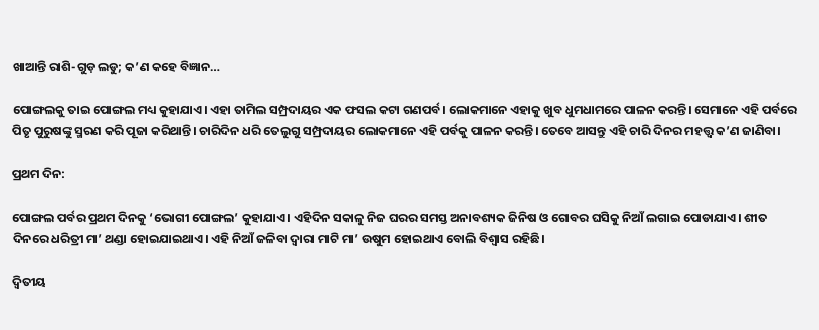ଖାଆନ୍ତି ରାଶି-ଗୁଡ଼ ଲଡୁ; କ’ଣ କହେ ବିଜ୍ଞାନ…

ପୋଙ୍ଗଲକୁ ତାଇ ପୋଙ୍ଗଲ ମଧ୍ୟ କୁହାଯାଏ। ଏହା ତାମିଲ ସମ୍ପ୍ରଦାୟର ଏକ ଫସଲ କଟା ଗଣପର୍ବ। ଲୋକମାନେ ଏହାକୁ ଖୁବ ଧୁମଧାମରେ ପାଳନ କରନ୍ତି। ସେମାନେ ଏହି ପର୍ବରେ ପିତୃ ପୁରୁଷଙ୍କୁ ସ୍ମରଣ କରି ପୂଜା କରିଥାନ୍ତି। ଚାରିଦିନ ଧରି ତେଲୁଗୁ ସମ୍ପ୍ରଦାୟର ଲୋକମାନେ ଏହି ପର୍ବକୁ ପାଳନ କରନ୍ତି। ତେବେ ଆସନ୍ତୁ ଏହି ଚାରି ଦିନର ମହତ୍ତ୍ୱ କ’ଣ ଜାଣିବା।

ପ୍ରଥମ ଦିନ:

ପୋଙ୍ଗଲ ପର୍ବର ପ୍ରଥମ ଦିନକୁ ‘ଭୋଗୀ ପୋଙ୍ଗଲ’ କୁହାଯାଏ। ଏହିଦିନ ସକାଳୁ ନିଜ ଘରର ସମସ୍ତ ଅନାବଶ୍ୟକ ଜିନିଷ ଓ ଗୋବର ଘସିକୁ ନିଆଁ ଲଗାଇ ପୋଡାଯାଏ। ଶୀତ ଦିନରେ ଧରିତ୍ରୀ ମା’ ଥଣ୍ଡା ହୋଇଯାଇଥାଏ। ଏହି ନିଆଁ ଜଳିବା ଦ୍ୱାରା ମାଟି ମା’ ଉଷୁମ ହୋଇଥାଏ ବୋଲି ବିଶ୍ୱାସ ରହିଛି।

ଦ୍ୱିତୀୟ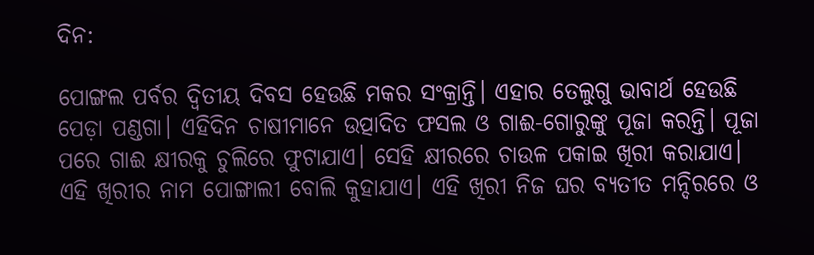ଦିନ:

ପୋଙ୍ଗଲ ପର୍ବର ଦ୍ୱିତୀୟ ଦିବସ ହେଉଛି ମକର ସଂକ୍ରାନ୍ତି। ଏହାର ତେଲୁଗୁ ଭାବାର୍ଥ ହେଉଛି ପେଡ଼ା ପଣ୍ଡଗା। ଏହିଦିନ ଚାଷୀମାନେ ଉତ୍ପାଦିତ ଫସଲ ଓ ଗାଈ-ଗୋରୁଙ୍କୁ ପୂଜା କରନ୍ତି। ପୂଜା ପରେ ଗାଈ କ୍ଷୀରକୁ ଚୁଲିରେ ଫୁଟାଯାଏ। ସେହି କ୍ଷୀରରେ ଚାଉଳ ପକାଇ ଖିରୀ କରାଯାଏ। ଏହି ଖିରୀର ନାମ ପୋଙ୍ଗାଲୀ ବୋଲି କୁହାଯାଏ। ଏହି ଖିରୀ ନିଜ ଘର ବ୍ୟତୀତ ମନ୍ଦିରରେ ଓ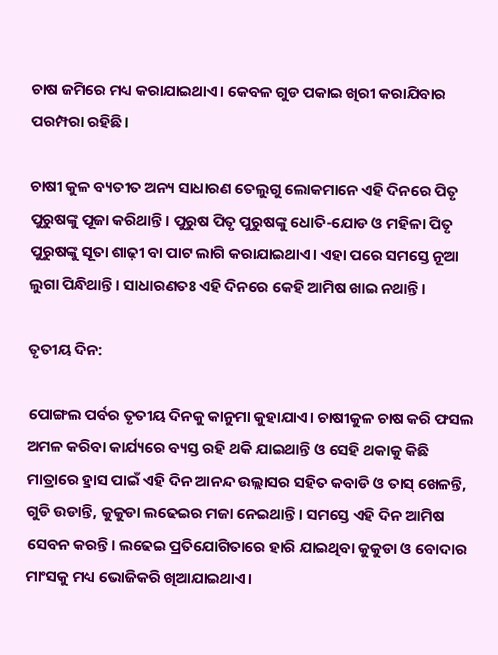ଚାଷ ଜମିରେ ମଧ୍ୟ କରାଯାଇଥାଏ। କେବଳ ଗୁଡ ପକାଇ ଖିରୀ କରାଯିବାର ପରମ୍ପରା ରହିଛି।

ଚାଷୀ କୁଳ ବ୍ୟତୀତ ଅନ୍ୟ ସାଧାରଣ ତେଲୁଗୁ ଲୋକମାନେ ଏହି ଦିନରେ ପିତୃ ପୁରୁଷଙ୍କୁ ପୂଜା କରିଥାନ୍ତି। ପୁରୁଷ ପିତୃ ପୁରୁଷଙ୍କୁ ଧୋତି-ଯୋଡ ଓ ମହିଳା ପିତୃ ପୁରୁଷଙ୍କୁ ସୂତା ଶାଢ଼ୀ ବା ପାଟ ଲାଗି କରାଯାଇଥାଏ। ଏହା ପରେ ସମସ୍ତେ ନୂଆ ଲୁଗା ପିନ୍ଧିଥାନ୍ତି। ସାଧାରଣତଃ ଏହି ଦିନରେ କେହି ଆମିଷ ଖାଇ ନଥାନ୍ତି।

ତୃତୀୟ ଦିନ:

ପୋଙ୍ଗଲ ପର୍ବର ତୃତୀୟ ଦିନକୁ କାନୁମା କୁହାଯାଏ। ଚାଷୀକୁଳ ଚାଷ କରି ଫସଲ ଅମଳ କରିବା କାର୍ଯ୍ୟରେ ବ୍ୟସ୍ତ ରହି ଥକି ଯାଇଥାନ୍ତି ଓ ସେହି ଥକାକୁ କିଛି ମାତ୍ରାରେ ହ୍ରାସ ପାଇଁ ଏହି ଦିନ ଆନନ୍ଦ ଉଲ୍ଲାସର ସହିତ କବାଡି ଓ ତାସ୍‌ ଖେଳନ୍ତି, ଗୁଡି ଉଡାନ୍ତି, କୁକୁଡା ଲଢେଇର ମଜା ନେଇଥାନ୍ତି। ସମସ୍ତେ ଏହି ଦିନ ଆମିଷ ସେବନ କରନ୍ତି। ଲଢେଇ ପ୍ରତିଯୋଗିତାରେ ହାରି ଯାଇଥିବା କୁକୁଡା ଓ ବୋଦାର ମାଂସକୁ ମଧ୍ୟ ଭୋଜିକରି ଖିଆଯାଇଥାଏ।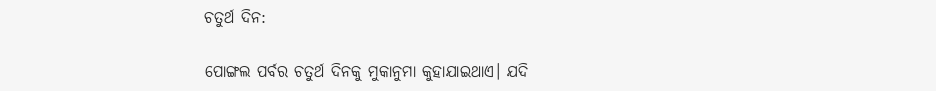ଚତୁର୍ଥ ଦିନ:

ପୋଙ୍ଗଲ ପର୍ବର ଚତୁର୍ଥ ଦିନକୁ ମୁକାନୁମା କୁହାଯାଇଥାଏ। ଯଦି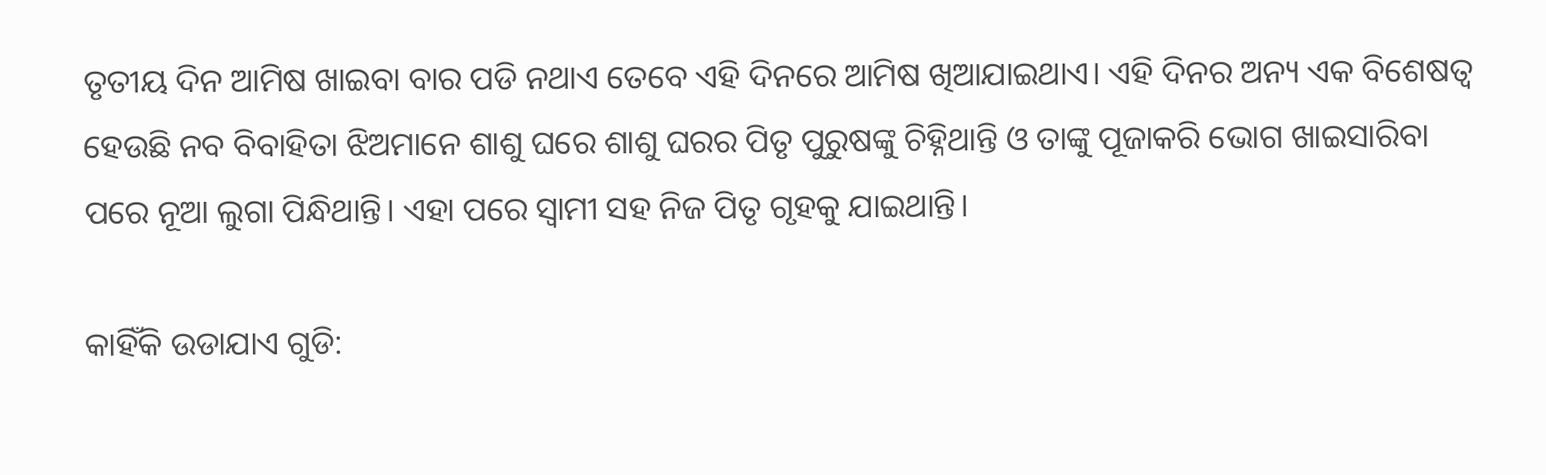ତୃତୀୟ ଦିନ ଆମିଷ ଖାଇବା ବାର ପଡି ନଥାଏ ତେବେ ଏହି ଦିନରେ ଆମିଷ ଖିଆଯାଇଥାଏ। ଏହି ଦିନର ଅନ୍ୟ ଏକ ବିଶେଷତ୍ୱ ହେଉଛି ନବ ବିବାହିତା ଝିଅମାନେ ଶାଶୁ ଘରେ ଶାଶୁ ଘରର ପିତୃ ପୁରୁଷଙ୍କୁ ଚିହ୍ନିଥାନ୍ତି ଓ ତାଙ୍କୁ ପୂଜାକରି ଭୋଗ ଖାଇସାରିବା ପରେ ନୂଆ ଲୁଗା ପିନ୍ଧିଥାନ୍ତି। ଏହା ପରେ ସ୍ୱାମୀ ସହ ନିଜ ପିତୃ ଗୃହକୁ ଯାଇଥାନ୍ତି।

କାହିଁକି ଉଡାଯାଏ ଗୁଡି: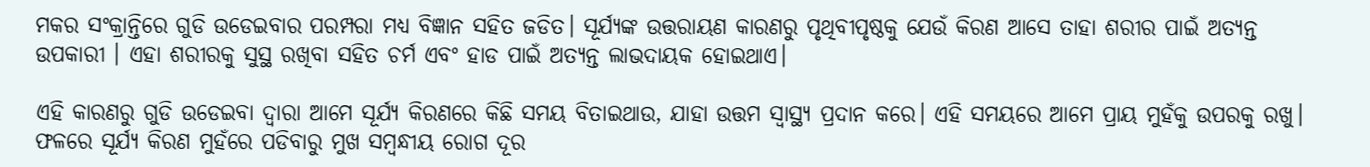ମକର ସଂକ୍ରାନ୍ତିରେ ଗୁଡି ଉଡେଇବାର ପରମ୍ପରା ମଧ୍ୟ ବିଜ୍ଞାନ ସହିତ ଜଡିତ। ସୂର୍ଯ୍ୟଙ୍କ ଉତ୍ତରାୟଣ କାରଣରୁ ପୃଥିବୀପୃଷ୍ଠକୁ ଯେଉଁ କିରଣ ଆସେ ତାହା ଶରୀର ପାଇଁ ଅତ୍ୟନ୍ତ ଉପକାରୀ । ଏହା ଶରୀରକୁ ସୁସ୍ଥ ରଖିବା ସହିତ ଚର୍ମ ଏବଂ ହାଡ ପାଇଁ ଅତ୍ୟନ୍ତ ଲାଭଦାୟକ ହୋଇଥାଏ।

ଏହି କାରଣରୁ ଗୁଡି ଉଡେଇବା ଦ୍ୱାରା ଆମେ ସୂର୍ଯ୍ୟ କିରଣରେ କିଛି ସମୟ ବିତାଇଥାଉ, ଯାହା ଉତ୍ତମ ସ୍ୱାସ୍ଥ୍ୟ ପ୍ରଦାନ କରେ। ଏହି ସମୟରେ ଆମେ ପ୍ରାୟ ମୁହଁକୁ ଉପରକୁ ରଖୁ। ଫଳରେ ସୂର୍ଯ୍ୟ କିରଣ ମୁହଁରେ ପଡିବାରୁ ମୁଖ ସମ୍ବନ୍ଧୀୟ ରୋଗ ଦୂର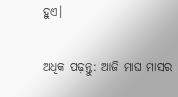ହୁଏ।

ଅଧିକ ପଢ଼ନ୍ତୁ: ଆଜି ମାଘ ମାସର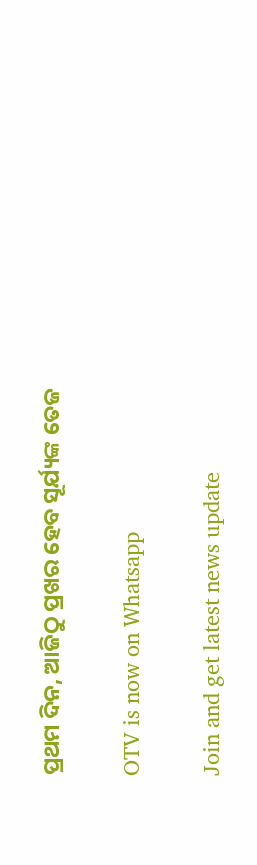ପ୍ରଥମ ଦିନ, ଆଜିଠୁ ପ୍ରଖର ହେବ ସୂର୍ଯ୍ୟଙ୍କ ତେଜ

OTV is now on Whatsapp

Join and get latest news update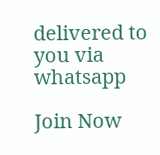delivered to you via whatsapp

Join Now